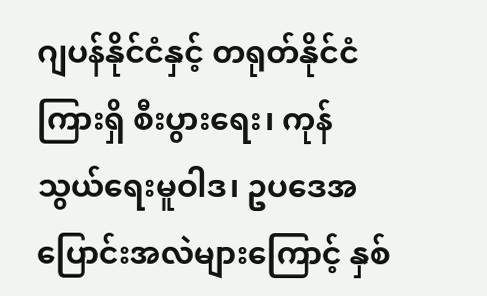ဂျပန်နိုင်ငံနှင့် တရုတ်နိုင်ငံကြားရှိ စီးပွားရေး၊ ကုန်သွယ်ရေးမူဝါဒ၊ ဥပဒေအပြောင်းအလဲများကြောင့် နှစ်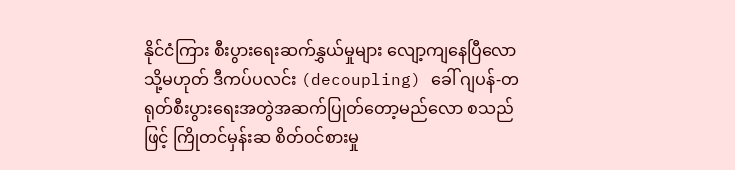နိုင်ငံကြား စီးပွားရေးဆက်နွှယ်မှုများ လျော့ကျနေပြီလော သို့မဟုတ် ဒီကပ်ပလင်း (decoupling) ခေါ် ဂျပန်-တရုတ်စီးပွားရေးအတွဲအဆက်ပြုတ်တော့မည်လော စသည်ဖြင့် ကြိုတင်မှန်းဆ စိတ်ဝင်စားမှု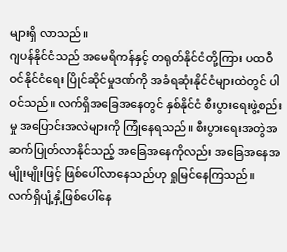များရှိ လာသည်။
ဂျပန်နိုင်ငံသည် အမေရိကန်နှင့် တရုတ်နိုင်ငံတို့ကြား ပထဝီဝင်နိုင်ငံရေး ပြိုင်ဆိုင်မှုဒဏ်ကို အခံရဆုံးနိုင်ငံများထဲတွင် ပါဝင်သည်။ လက်ရှိအခြေအနေတွင် နှစ်နိုင်ငံ စီးပွားရေးဖွဲ့စည်းမှု အပြောင်းအလဲများကို ကြုံနေရသည်။ စီးပွားရေးအတွဲအဆက်ပြုတ်လာနိုင်သည့် အခြေအနေကိုလည်း အခြေအနေအမျိုးမျိုးဖြင့် ဖြစ်ပေါ်လာနေသည်ဟု ရှုမြင်နေကြသည်။ လက်ရှိပျံ့နှံ့ဖြစ်ပေါ်နေ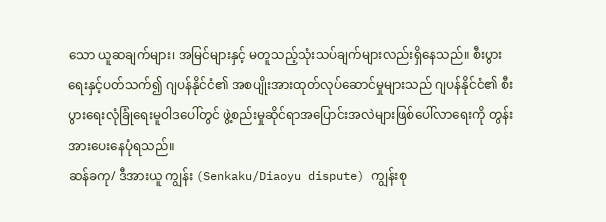သော ယူဆချက်များ၊ အမြင်များနှင့် မတူသည့်သုံးသပ်ချက်များလည်းရှိနေသည်။ စီးပွားရေးနှင့်ပတ်သက်၍ ဂျပန်နိုင်ငံ၏ အစပျိုးအားထုတ်လုပ်ဆောင်မှုများသည် ဂျပန်နိုင်ငံ၏ စီးပွားရေးလုံခြုံရေးမူဝါဒပေါ်တွင် ဖွဲ့စည်းမှုဆိုင်ရာအပြောင်းအလဲများဖြစ်ပေါ်လာရေးကို တွန်းအားပေးနေပုံရသည်။
ဆန်ခကု/ ဒီအားယူ ကျွန်း (Senkaku/Diaoyu dispute) ကျွန်းစု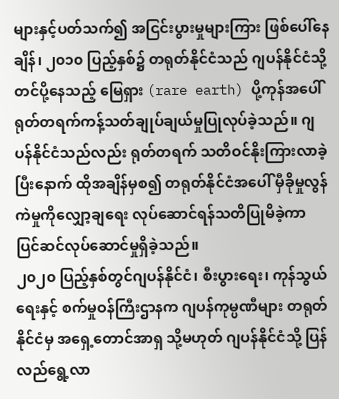များနှင့်ပတ်သက်၍ အငြင်းပွားမှုများကြား ဖြစ်ပေါ်နေချိန်၊ ၂၀၁၀ ပြည့်နှစ်၌ တရုတ်နိုင်ငံသည် ဂျပန်နိုင်ငံသို့တင်ပို့နေသည့် မြေရှား (rare earth) ပို့ကုန်အပေါ် ရုတ်တရက်ကန့်သတ်ချုပ်ချယ်မှုပြုလုပ်ခဲ့သည်။ ဂျပန်နိုင်ငံသည်လည်း ရုတ်တရက် သတိဝင်နိုးကြားလာခဲ့ပြီးနောက် ထိုအချိန်မှစ၍ တရုတ်နိုင်ငံအပေါ် မှီခိုမှုလွန်ကဲမှုကိုလျှော့ချရေး လုပ်ဆောင်ရန်သတိပြုမိခဲ့ကာ ပြင်ဆင်လုပ်ဆောင်မှုရှိခဲ့သည်။
၂၀၂၀ ပြည့်နှစ်တွင်ဂျပန်နိုင်ငံ၊ စီးပွားရေး၊ ကုန်သွယ်ရေးနှင့် စက်မှုဝန်ကြီးဌာနက ဂျပန်ကုမ္ပဏီများ တရုတ်နိုင်ငံမှ အရှေ့တောင်အာရှ သို့မဟုတ် ဂျပန်နိုင်ငံသို့ ပြန်လည်ရွေ့လာ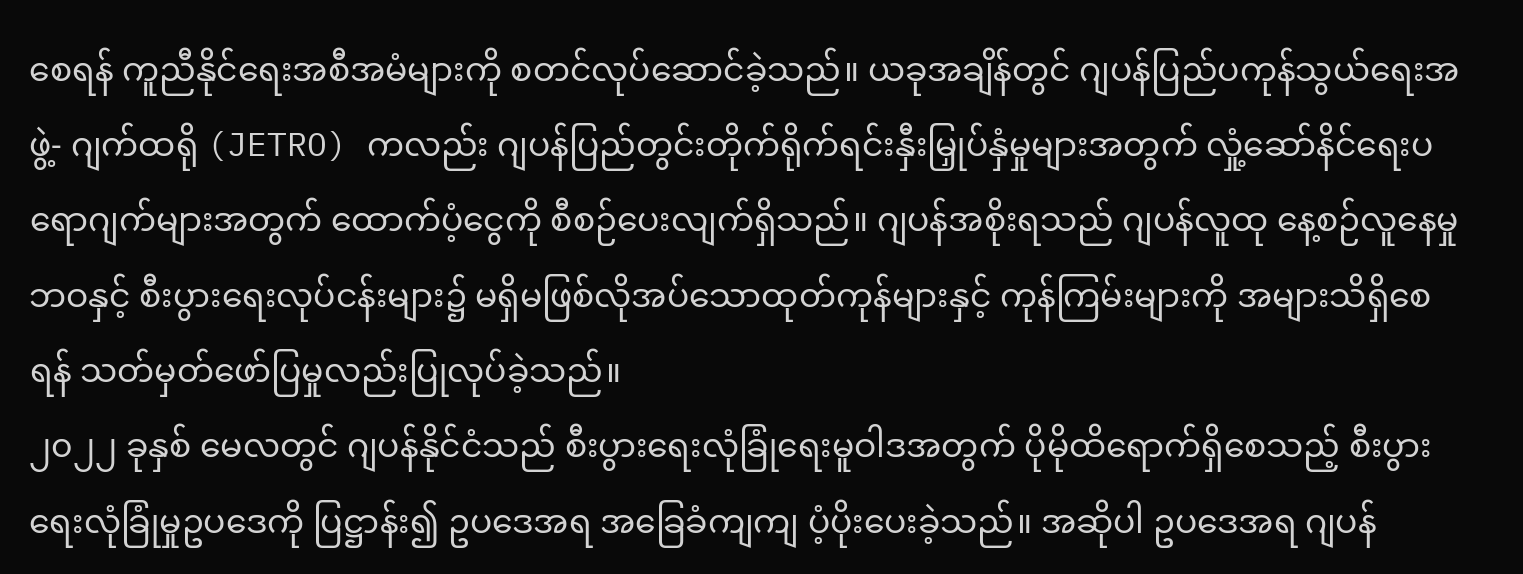စေရန် ကူညီနိုင်ရေးအစီအမံများကို စတင်လုပ်ဆောင်ခဲ့သည်။ ယခုအချိန်တွင် ဂျပန်ပြည်ပကုန်သွယ်ရေးအဖွဲ့- ဂျက်ထရို (JETRO) ကလည်း ဂျပန်ပြည်တွင်းတိုက်ရိုက်ရင်းနှီးမြှုပ်နှံမှုများအတွက် လှုံ့ဆော်နိင်ရေးပရောဂျက်များအတွက် ထောက်ပံ့ငွေကို စီစဉ်ပေးလျက်ရှိသည်။ ဂျပန်အစိုးရသည် ဂျပန်လူထု နေ့စဉ်လူနေမှုဘဝနှင့် စီးပွားရေးလုပ်ငန်းများ၌ မရှိမဖြစ်လိုအပ်သောထုတ်ကုန်များနှင့် ကုန်ကြမ်းများကို အများသိရှိစေရန် သတ်မှတ်ဖော်ပြမှုလည်းပြုလုပ်ခဲ့သည်။
၂၀၂၂ ခုနှစ် မေလတွင် ဂျပန်နိုင်ငံသည် စီးပွားရေးလုံခြုံရေးမူဝါဒအတွက် ပိုမိုထိရောက်ရှိစေသည့် စီးပွားရေးလုံခြုံမှုဥပဒေကို ပြဋ္ဌာန်း၍ ဥပဒေအရ အခြေခံကျကျ ပံ့ပိုးပေးခဲ့သည်။ အဆိုပါ ဥပဒေအရ ဂျပန်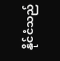နိုင်ငံသည်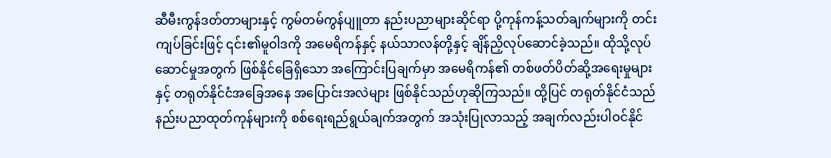ဆီမီးကွန်ဒတ်တာများနှင့် ကွမ်တမ်ကွန်ပျူတာ နည်းပညာများဆိုင်ရာ ပို့ကုန်ကန့်သတ်ချက်များကို တင်းကျပ်ခြင်းဖြင့် ၎င်း၏မူဝါဒကို အမေရိကန်နှင့် နယ်သာလန်တို့နှင့် ချိန်ညှိလုပ်ဆောင်ခဲ့သည်။ ထိုသို့လုပ်ဆောင်မှုအတွက် ဖြစ်နိုင်ခြေရှိသော အကြောင်းပြချက်မှာ အမေရိကန်၏ တစ်ဖတ်ပိတ်ဆို့အရေးမှုများနှင့် တရုတ်နိုင်ငံအခြေအနေ အပြောင်းအလဲများ ဖြစ်နိုင်သည်ဟုဆိုကြသည်။ ထို့ပြင် တရုတ်နိုင်ငံသည် နည်းပညာထုတ်ကုန်များကို စစ်ရေးရည်ရွယ်ချက်အတွက် အသုံးပြုလာသည့် အချက်လည်းပါဝင်နိုင်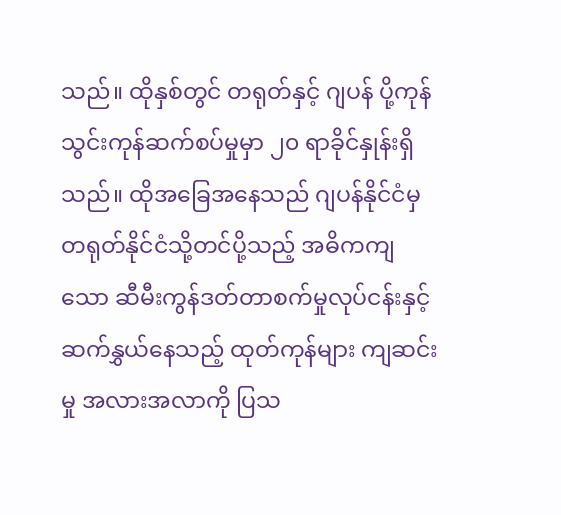သည်။ ထိုနှစ်တွင် တရုတ်နှင့် ဂျပန် ပို့ကုန်သွင်းကုန်ဆက်စပ်မှုမှာ ၂၀ ရာခိုင်နှုန်းရှိသည်။ ထိုအခြေအနေသည် ဂျပန်နိုင်ငံမှ တရုတ်နိုင်ငံသို့တင်ပို့သည့် အဓိကကျသော ဆီမီးကွန်ဒတ်တာစက်မှုလုပ်ငန်းနှင့် ဆက်နွှယ်နေသည့် ထုတ်ကုန်များ ကျဆင်းမှု အလားအလာကို ပြသ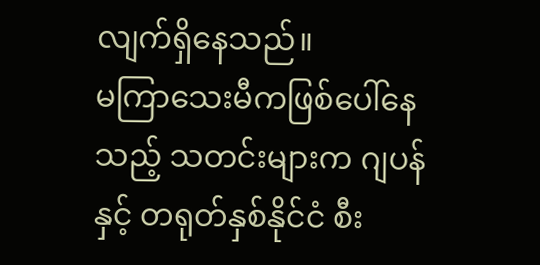လျက်ရှိနေသည်။
မကြာသေးမီကဖြစ်ပေါ်နေသည့် သတင်းများက ဂျပန်နှင့် တရုတ်နှစ်နိုင်ငံ စီး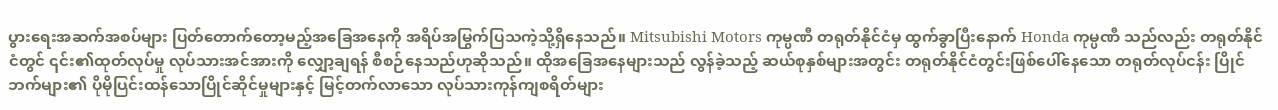ပွားရေးအဆက်အစပ်များ ပြတ်တောက်တော့မည့်အခြေအနေကို အရိပ်အမြွက်ပြသကဲ့သို့ရှိနေသည်။ Mitsubishi Motors ကုမ္ပဏီ တရုတ်နိုင်ငံမှ ထွက်ခွာပြီးနောက် Honda ကုမ္ပဏီ သည်လည်း တရုတ်နိုင်ငံတွင် ၎င်း၏ထုတ်လုပ်မှု လုပ်သားအင်အားကို လျှော့ချရန် စီစဉ်နေသည်ဟုဆိုသည်။ ထိုအခြေအနေများသည် လွန်ခဲ့သည့် ဆယ်စုနှစ်များအတွင်း တရုတ်နိုင်ငံတွင်းဖြစ်ပေါ်နေသော တရုတ်လုပ်ငန်း ပြိုင်ဘက်များ၏ ပိုမိုပြင်းထန်သောပြိုင်ဆိုင်မှုများနှင့် မြင့်တက်လာသော လုပ်သားကုန်ကျစရိတ်များ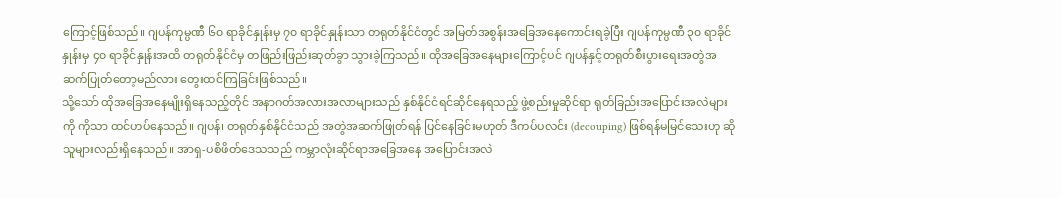ကြောင့်ဖြစ်သည်။ ဂျပန်ကုမ္ပဏီ ၆၀ ရာခိုင်နှုန်းမှ ၇၀ ရာခိုင်နှုန်းသာ တရုတ်နိုင်ငံတွင် အမြတ်အစွန်းအခြေအနေကောင်းရခဲ့ပြီး ဂျပန်ကုမ္ပဏီ ၃၀ ရာခိုင်နှုန်းမှ ၄၀ ရာခိုင်နှုန်းအထိ တရုတ်နိုင်ငံမှ တဖြည်းဖြည်းဆုတ်ခွာ သွားခဲ့ကြသည်။ ထိုအခြေအနေများကြောင့်ပင် ဂျပန်နှင့်တရုတ်စီးပွားရေးအတွဲအဆက်ပြုတ်တော့မည်လား တွေးထင်ကြခြင်းဖြစ်သည်။
သို့သော် ထိုအခြေအနေမျိုးရှိနေသည့်တိုင် အနာဂတ်အလားအလာများသည် နှစ်နိုင်ငံရင်ဆိုင်နေရသည့် ဖွဲ့စည်းမှုဆိုင်ရာ ရုတ်ခြည်းအပြောင်းအလဲများကို ကိုသာ ထင်ဟပ်နေသည်။ ဂျပန်၊ တရုတ်နှစ်နိုင်ငံသည် အတွဲအဆက်ဖြုတ်ရန် ပြင်နေခြင်းမဟုတ် ဒီကပ်ပလင်း (decouping) ဖြစ်ရန်မမြင်သေးဟု ဆိုသူများလည်းရှိနေသည်။ အာရှ-ပစိဖိတ်ဒေသသည် ကမ္ဘာလုံးဆိုင်ရာအခြေအနေ အပြောင်းအလဲ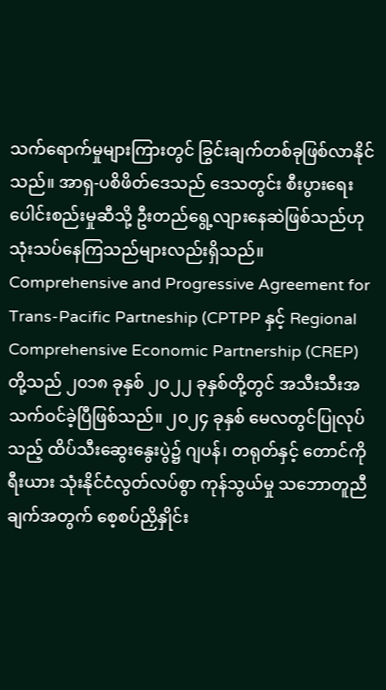သက်ရောက်မှုများကြားတွင် ခြွင်းချက်တစ်ခုဖြစ်လာနိုင်သည်။ အာရှ-ပစိဖိတ်ဒေသည် ဒေသတွင်း စီးပွားရေးပေါင်းစည်းမှုဆီသို့ ဦးတည်ရွေ့လျားနေဆဲဖြစ်သည်ဟု သုံးသပ်နေကြသည်များလည်းရှိသည်။ Comprehensive and Progressive Agreement for Trans-Pacific Partneship (CPTPP နှင့် Regional Comprehensive Economic Partnership (CREP) တို့သည် ၂၀၁၈ ခုနှစ် ၂၀၂၂ ခုနှစ်တို့တွင် အသီးသီးအသက်ဝင်ခဲ့ပြီဖြစ်သည်။ ၂၀၂၄ ခုနှစ် မေလတွင်ပြုလုပ်သည့် ထိပ်သီးဆွေးနွေးပွဲ၌ ဂျပန်၊ တရုတ်နှင့် တောင်ကိုရီးယား သုံးနိုင်ငံလွတ်လပ်စွာ ကုန်သွယ်မှု သဘောတူညီချက်အတွက် စေ့စပ်ညှိနှိုင်း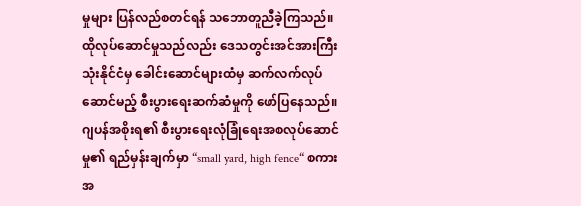မှုများ ပြန်လည်စတင်ရန် သဘောတူညီခဲ့ကြသည်။ ထိုလုပ်ဆောင်မှုသည်လည်း ဒေသတွင်းအင်အားကြီးသုံးနိုင်ငံမှ ခေါင်းဆောင်များထံမှ ဆက်လက်လုပ်ဆောင်မည့် စီးပွားရေးဆက်ဆံမှုကို ဖော်ပြနေသည်။
ဂျပန်အစိုးရ၏ စီးပွားရေးလုံခြုံရေးအစလုပ်ဆောင်မှု၏ ရည်မှန်းချက်မှာ “small yard, high fence“ စကားအ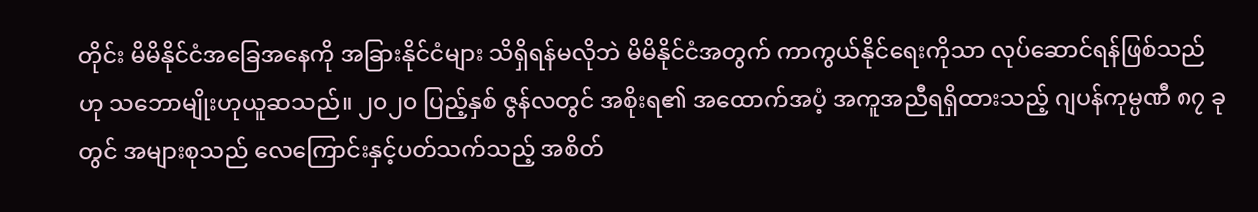တိုင်း မိမိနိုင်ငံအခြေအနေကို အခြားနိုင်ငံများ သိရှိရန်မလိုဘဲ မိမိနိုင်ငံအတွက် ကာကွယ်နိုင်ရေးကိုသာ လုပ်ဆောင်ရန်ဖြစ်သည်ဟု သဘောမျိုးဟုယူဆသည်။ ၂၀၂၀ ပြည့်နှစ် ဇွန်လတွင် အစိုးရ၏ အထောက်အပံ့ အကူအညီရရှိထားသည့် ဂျပန်ကုမ္ပဏီ ၈၇ ခုတွင် အများစုသည် လေကြောင်းနှင့်ပတ်သက်သည့် အစိတ်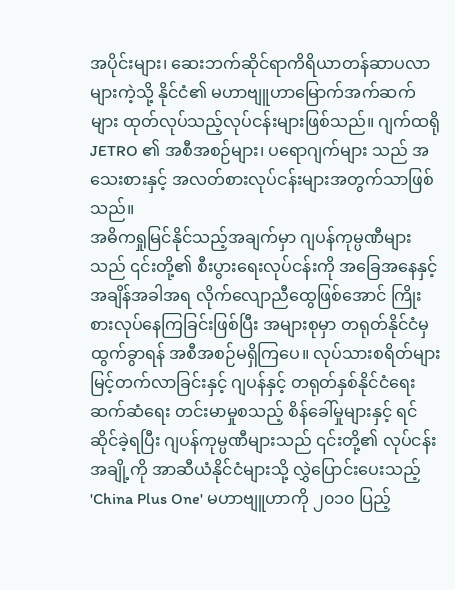အပိုင်းများ၊ ဆေးဘက်ဆိုင်ရာကိရိယာတန်ဆာပလာများကဲ့သို့ နိုင်ငံ၏ မဟာဗျူဟာမြောက်အက်ဆက်များ ထုတ်လုပ်သည့်လုပ်ငန်းများဖြစ်သည်။ ဂျက်ထရို JETRO ၏ အစီအစဉ်များ၊ ပရောဂျက်များ သည် အသေးစားနှင့် အလတ်စားလုပ်ငန်းများအတွက်သာဖြစ်သည်။
အဓိကရှုမြင်နိုင်သည့်အချက်မှာ ဂျပန်ကုမ္ပဏီများသည် ၎င်းတို့၏ စီးပွားရေးလုပ်ငန်းကို အခြေအနေနှင့် အချိန်အခါအရ လိုက်လျောညီထွေဖြစ်အောင် ကြိုးစားလုပ်နေကြခြင်းဖြစ်ပြီး အများစုမှာ တရုတ်နိုင်ငံမှထွက်ခွာရန် အစီအစဉ်မရှိကြပေ။ လုပ်သားစရိတ်များ မြင့်တက်လာခြင်းနှင့် ဂျပန်နှင့် တရုတ်နှစ်နိုင်ငံရေး ဆက်ဆံရေး တင်းမာမှုစသည့် စိန်ခေါ်မှုများနှင့် ရင်ဆိုင်ခဲ့ရပြီး ဂျပန်ကုမ္ပဏီများသည် ၎င်းတို့၏ လုပ်ငန်းအချို့ကို အာဆီယံနိုင်ငံများသို့ လွှဲပြောင်းပေးသည့် 'China Plus One' မဟာဗျူဟာကို ၂၀၁၀ ပြည့်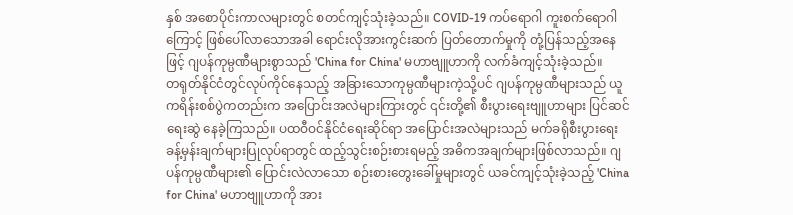နှစ် အစောပိုင်းကာလများတွင် စတင်ကျင့်သုံးခဲ့သည်။ COVID-19 ကပ်ရောဂါ ကူးစက်ရောဂါကြောင့် ဖြစ်ပေါ်လာသောအခါ ရောင်းလိုအားကွင်းဆက် ပြတ်တောက်မှုကို တုံ့ပြန်သည့်အနေဖြင့် ဂျပန်ကုမ္ပဏီများစွာသည် 'China for China' မဟာဗျူဟာကို လက်ခံကျင့်သုံးခဲ့သည်။
တရုတ်နိုင်ငံတွင်လုပ်ကိုင်နေသည့် အခြားသောကုမ္ပဏီများကဲ့သို့ပင် ဂျပန်ကုမ္ပဏီများသည် ယူကရိန်းစစ်ပွဲကတည်းက အပြောင်းအလဲများကြားတွင် ၎င်းတို့၏ စီးပွားရေးဗျူဟာများ ပြင်ဆင်ရေးဆွဲ နေခဲ့ကြသည်။ ပထဝီဝင်နိုင်ငံရေးဆိုင်ရာ အပြောင်းအလဲများသည် မက်ခရိုစီးပွားရေး ခန့်မှန်းချက်များပြုလုပ်ရာတွင် ထည့်သွင်းစဉ်းစားရမည့် အဓိကအချက်များဖြစ်လာသည်။ ဂျပန်ကုမ္ပဏီများ၏ ပြောင်းလဲလာသော စဉ်းစားတွေးခေါ်မှုများတွင် ယခင်ကျင့်သုံးခဲ့သည့် 'China for China' မဟာဗျူဟာကို အား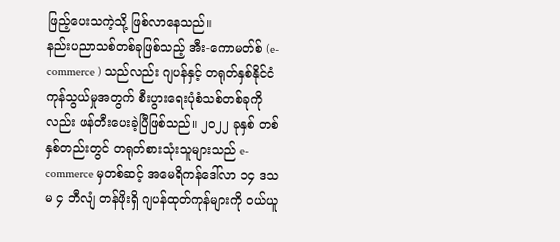ဖြည့်ပေးသကဲ့သို့ ဖြစ်လာနေသည်။
နည်းပညာသစ်တစ်ခုဖြစ်သည့် အီး-ကောမတ်စ် (e-commerce ) သည်လည်း ဂျပန်နှင့် တရုတ်နှစ်နိုင်ငံ ကုန်သွယ်မှုအတွက် စီးပွားရေးပုံစံသစ်တစ်ခုကိုလည်း ဖန်တီးပေးခဲ့ပြီဖြစ်သည်။ ၂၀၂၂ ခုနှစ် တစ်နှစ်တည်းတွင် တရုတ်စားသုံးသူများသည် e-commerce မှတစ်ဆင့် အမေရိကန်ဒေါ်လာ ၁၄ ဒသမ ၄ ဘီလျံ တန်ဖိုးရှိ ဂျပန်ထုတ်ကုန်များကို ဝယ်ယူ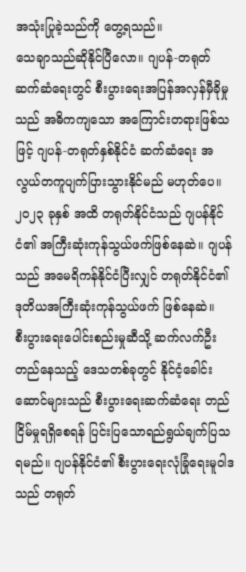အသုံးပြုခဲ့သည်ကို တွေ့ရသည်။
သေချာသည်ဆိုနိုင်ပြီလော။ ဂျပန်-တရုတ် ဆက်ဆံရေးတွင် စီးပွားရေးအပြန်အလှန်မှီခိုမှုသည် အဓိကကျသော အကြောင်းတရားဖြစ်သဖြင့် ဂျပန်-တရုတ်နှစ်နိုင်ငံ ဆက်ဆံရေး အလွယ်တကူပျက်ပြားသွားနိုင်မည် မဟုတ်ပေ။ ၂၀၂၃ ခုနှစ် အထိ တရုတ်နိုင်ငံသည် ဂျပန်နိုင်ငံ၏ အကြီးဆုံးကုန်သွယ်ဖက်ဖြစ်နေဆဲ။ ဂျပန်သည် အမေရိကန်နိုင်ငံပြီးလျှင် တရုတ်နိုင်ငံ၏ ဒုတိယအကြီးဆုံးကုန်သွယ်ဖက် ဖြစ်နေဆဲ။
စီးပွားရေးပေါင်းစည်းမှုဆီသို့ ဆက်လက်ဦးတည်နေသည့် ဒေသတစ်ခုတွင် နိုင်ငံ့ခေါင်းဆောင်များသည် စီးပွားရေးဆက်ဆံရေး တည်ငြိမ်မှုရရှိစေရန် ပြင်းပြသောရည်ရွယ်ချက်ပြသရမည်။ ဂျပန်နိုင်ငံ၏ စီးပွားရေးလုံခြုံရေးမူဝါဒသည် တရုတ်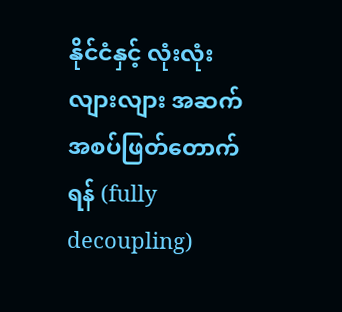နိုင်ငံနှင့် လုံးလုံးလျားလျား အဆက်အစပ်ဖြတ်တောက်ရန် (fully decoupling)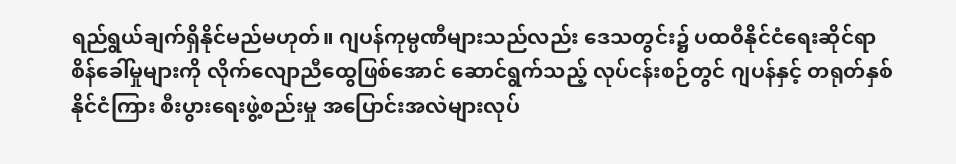ရည်ရွယ်ချက်ရှိနိုင်မည်မဟုတ်။ ဂျပန်ကုမ္ပဏီများသည်လည်း ဒေသတွင်း၌ ပထဝီနိုင်ငံရေးဆိုင်ရာစိန်ခေါ်မှုများကို လိုက်လျောညီထွေဖြစ်အောင် ဆောင်ရွက်သည့် လုပ်ငန်းစဉ်တွင် ဂျပန်နှင့် တရုတ်နှစ်နိုင်ငံကြား စီးပွားရေးဖွဲ့စည်းမှု အပြောင်းအလဲများလုပ်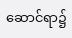ဆောင်ရာ၌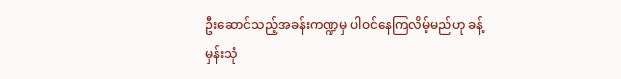ဦးဆောင်သည့်အခန်းကဏ္ဍမှ ပါဝင်နေကြလိမ့်မည်ဟု ခန့်မှန်းသုံ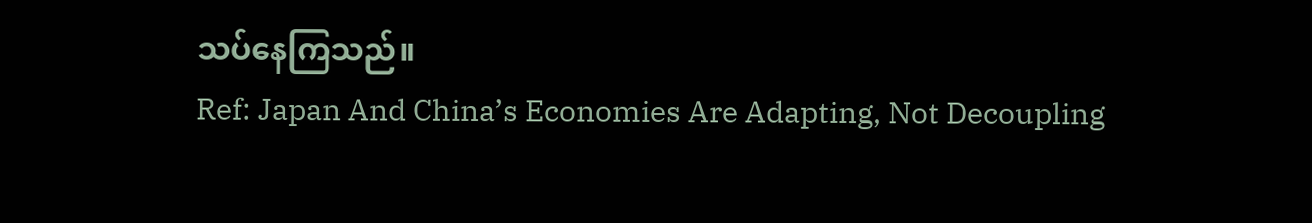သပ်နေကြသည်။
Ref: Japan And China’s Economies Are Adapting, Not Decoupling